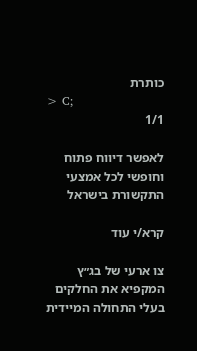כותרת
> C;
1/1

לאפשר דיווח פתוח וחופשי לכל אמצעי התקשורת בישראל

קרא/י עוד

צו ארעי של בג״ץ המקפיא את החלקים בעלי התחולה המיידית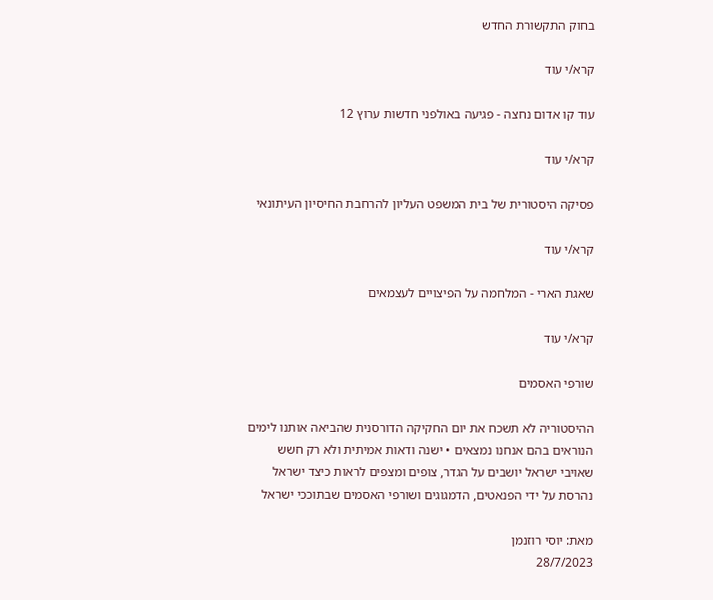בחוק התקשורת החדש

קרא/י עוד

עוד קו אדום נחצה - פגיעה באולפני חדשות ערוץ 12

קרא/י עוד

פסיקה היסטורית של בית המשפט העליון להרחבת החיסיון העיתונאי

קרא/י עוד

שאגת הארי - המלחמה על הפיצויים לעצמאים

קרא/י עוד

שורפי האסמים

ההיסטוריה לא תשכח את יום החקיקה הדורסנית שהביאה אותנו לימים הנוראים בהם אנחנו נמצאים • ישנה ודאות אמיתית ולא רק חשש שאויבי ישראל יושבים על הגדר, צופים ומצפים לראות כיצד ישראל נהרסת על ידי הפנאטים, הדמגוגים ושורפי האסמים שבתוככי ישראל

מאת: יוסי רוזנמן
28/7/2023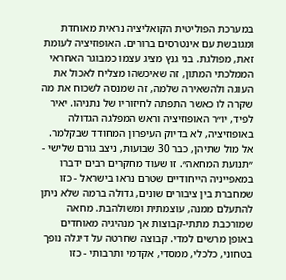במערכת הפוליטית הקואליציה נראית מאוחדת ומגובשת עם אינטרסים ברורים. האופוזיציה לעומת זאת, מפולגת. בני גנץ מציג עצמו כמבוגר האחראי הממלכתי המתון, זה שאיכשהו מצליח לאכול את העוגה ולהשאירה שלמה, זה שמנסה לשכוח את מה שקרה לו כאשר התפתה לחיזוריו של נתניהו. יאיר לפיד, יו״ר האופוזיציה וראש המפלגה הגדולה באופוזיציה, לא בדיוק העיפרון המחודד שבקלמר. אל מול שתיהן, כבר 30 שבועות, ניצב גורם שלישי - ״תנועת המחאה״. זו שעוד מחקרים רבים ידברו במאפייניה הייחודיים שטרם נראו בישראל - כזו שמחברת בין ציבורים שונים, גדולה ברמה שלא ניתן להתעלם ממנה, עוצמתית ומשולהבת. מחאה שמורכבת מתתי-קבוצות אך מנהיגיה מאוחדים באופן מרשים למדי. קבוצה שחרטה על דיגלה נופך בטחוני, כלכלי, ממסדי, אקדמי ותרבותי - כזו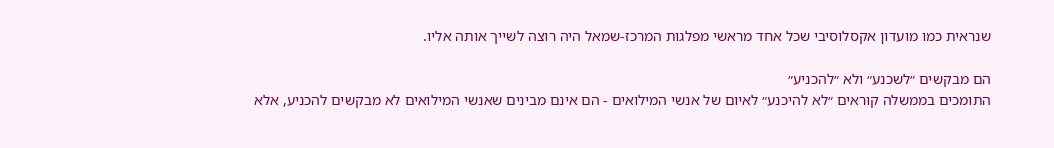שנראית כמו מועדון אקסלוסיבי שכל אחד מראשי מפלגות המרכז-שמאל היה רוצה לשייך אותה אליו.

הם מבקשים ״לשכנע״ ולא ״להכניע״
התומכים בממשלה קוראים ״לא להיכנע״ לאיום של אנשי המילואים - הם אינם מבינים שאנשי המילואים לא מבקשים להכניע, אלא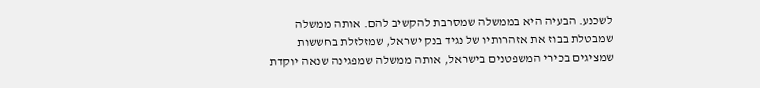לשכנע. הבעיה היא בממשלה שמסרבת להקשיב להם. אותה ממשלה שמבטלת בבוז את אזהרותיו של נגיד בנק ישראל, שמזלזלת בחששות שמציגים בכירי המשפטנים בישראל, אותה ממשלה שמפגינה שנאה יוקדת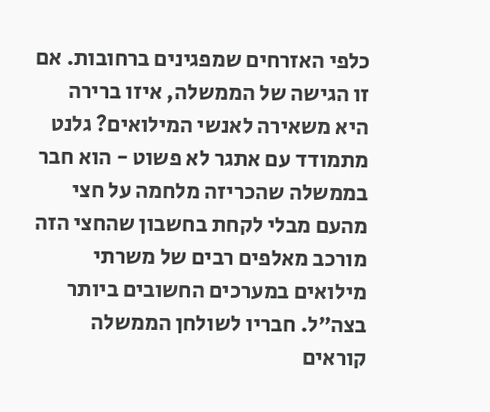כלפי האזרחים שמפגינים ברחובות. אם זו הגישה של הממשלה, איזו ברירה היא משאירה לאנשי המילואים? גלנט מתמודד עם אתגר לא פשוט - הוא חבר בממשלה שהכריזה מלחמה על חצי מהעם מבלי לקחת בחשבון שהחצי הזה מורכב מאלפים רבים של משרתי מילואים במערכים החשובים ביותר בצה״ל. חבריו לשולחן הממשלה קוראים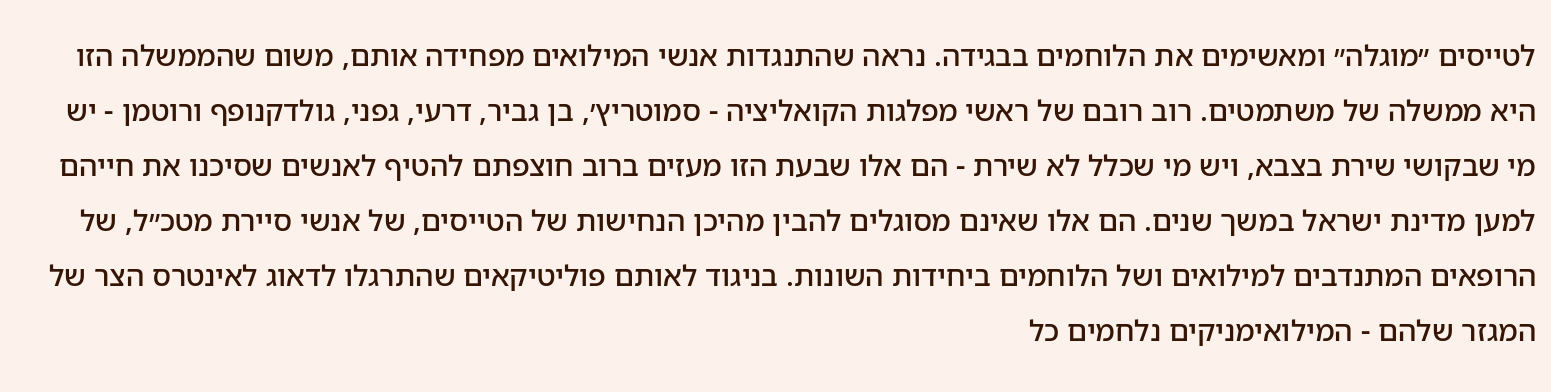לטייסים ״מוגלה״ ומאשימים את הלוחמים בבגידה. נראה שהתנגדות אנשי המילואים מפחידה אותם, משום שהממשלה הזו היא ממשלה של משתמטים. רוב רובם של ראשי מפלגות הקואליציה - סמוטריץ׳, בן גביר, דרעי, גפני, גולדקנופף ורוטמן - יש מי שבקושי שירת בצבא, ויש מי שכלל לא שירת - הם אלו שבעת הזו מעזים ברוב חוצפתם להטיף לאנשים שסיכנו את חייהם למען מדינת ישראל במשך שנים. הם אלו שאינם מסוגלים להבין מהיכן הנחישות של הטייסים, של אנשי סיירת מטכ״ל, של הרופאים המתנדבים למילואים ושל הלוחמים ביחידות השונות. בניגוד לאותם פוליטיקאים שהתרגלו לדאוג לאינטרס הצר של המגזר שלהם - המילואימניקים נלחמים כל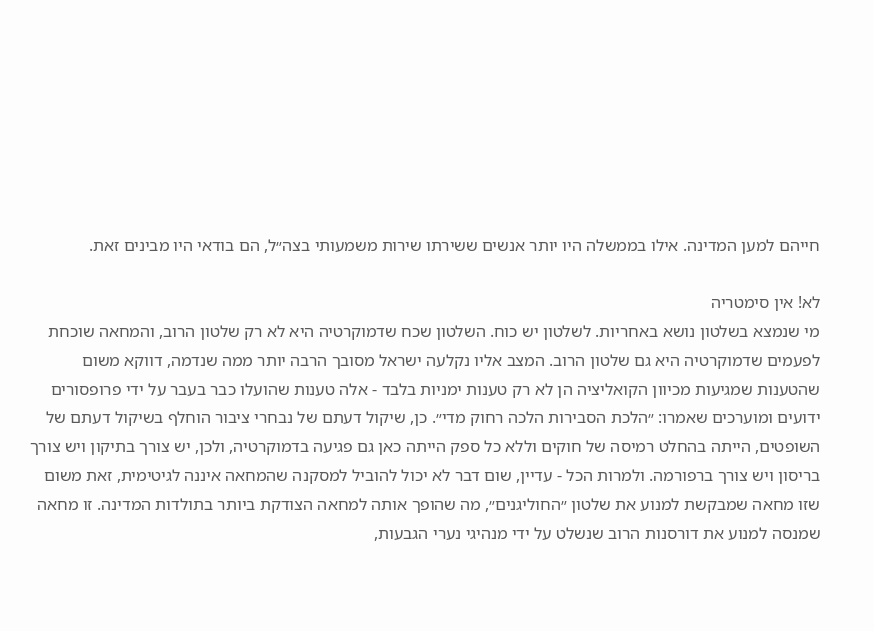חייהם למען המדינה. אילו בממשלה היו יותר אנשים ששירתו שירות משמעותי בצה״ל, הם בודאי היו מבינים זאת.

לא! אין סימטריה
מי שנמצא בשלטון נושא באחריות. לשלטון יש כוח. השלטון שכח שדמוקרטיה היא לא רק שלטון הרוב, והמחאה שוכחת לפעמים שדמוקרטיה היא גם שלטון הרוב. המצב אליו נקלעה ישראל מסובך הרבה יותר ממה שנדמה, דווקא משום שהטענות שמגיעות מכיוון הקואליציה הן לא רק טענות ימניות בלבד - אלה טענות שהועלו כבר בעבר על ידי פרופסורים ידועים ומוערכים שאמרו: ״הלכת הסבירות הלכה רחוק מדי״. כן, שיקול דעתם של נבחרי ציבור הוחלף בשיקול דעתם של השופטים, הייתה בהחלט רמיסה של חוקים וללא כל ספק הייתה כאן גם פגיעה בדמוקרטיה, ולכן, יש צורך בתיקון ויש צורך בריסון ויש צורך ברפורמה. ולמרות הכל - עדיין, שום דבר לא יכול להוביל למסקנה שהמחאה איננה לגיטימית, זאת משום שזו מחאה שמבקשת למנוע את שלטון ״החוליגנים״, מה שהופך אותה למחאה הצודקת ביותר בתולדות המדינה. זו מחאה שמנסה למנוע את דורסנות הרוב שנשלט על ידי מנהיגי נערי הגבעות,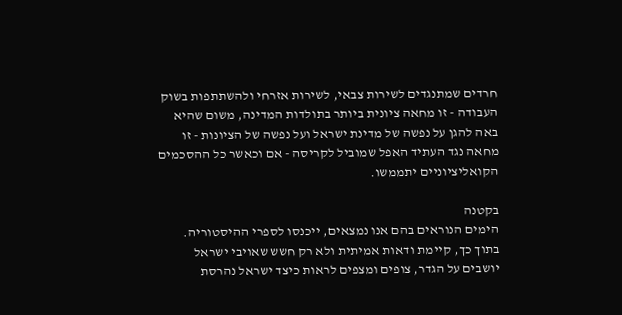חרדים שמתנגדים לשירות צבאי, לשירות אזרחי ולהשתתפות בשוק העבודה - זו מחאה ציונית ביותר בתולדות המדינה, משום שהיא באה להגן על נפשה של מדינת ישראל ועל נפשה של הציונות - זו מחאה נגד העתיד האפל שמוביל לקריסה - אם וכאשר כל ההסכמים הקואליציוניים יתממשו.

בקטנה
הימים הנוראים בהם אנו נמצאים, ייכנסו לספרי ההיסטוריה. בתוך כך, קיימת ודאות אמיתית ולא רק חשש שאויבי ישראל יושבים על הגדר, צופים ומצפים לראות כיצד ישראל נהרסת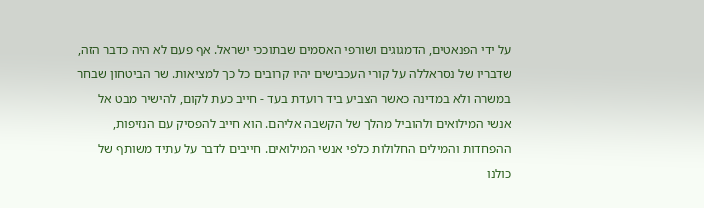על ידי הפנאטים, הדמגוגים ושורפי האסמים שבתוככי ישראל. אף פעם לא היה כדבר הזה, שדבריו של נסראללה על קורי העכבישים יהיו קרובים כל כך למציאות. שר הביטחון שבחר במשרה ולא במדינה כאשר הצביע ביד רועדת בעד - חייב כעת לקום, להישיר מבט אל אנשי המילואים ולהוביל מהלך של הקשבה אליהם. הוא חייב להפסיק עם הנזיפות, ההפחדות והמילים החלולות כלפי אנשי המילואים. חייבים לדבר על עתיד משותף של כולנו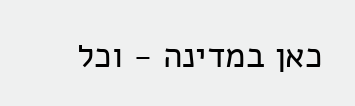כאן במדינה - וכל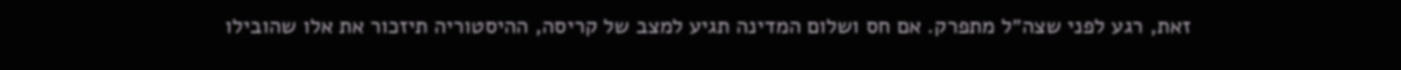זאת, רגע לפני שצה״ל מתפרק. אם חס ושלום המדינה תגיע למצב של קריסה, ההיסטוריה תיזכור את אלו שהובילו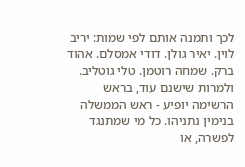לכך ותמנה אותם לפי שמות: יריב לוין. יאיר גולן. דודי אמסלם. אהוד ברק. שמחה רוטמן. טלי גוטליב. ולמרות שישנם עוד, בראש הרשימה יופיע - ראש הממשלה בנימין נתניהו. כל מי שמתנגד לפשרה, או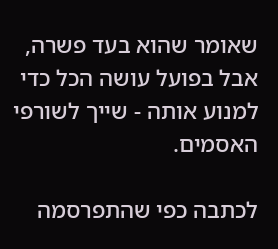שאומר שהוא בעד פשרה, אבל בפועל עושה הכל כדי למנוע אותה - שייך לשורפי האסמים.

לכתבה כפי שהתפרסמה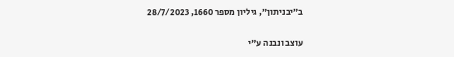ב״יבניתון״, גיליון מספר 1660, 28/7/2023

עוצב ונבנה ע"י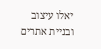יאלו עיצוב ובניית אתרים